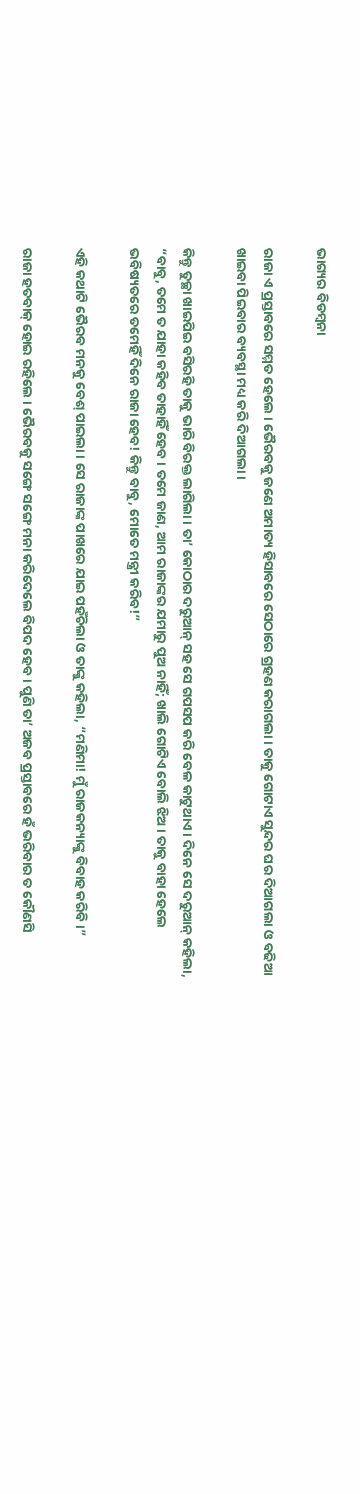ଭାଗ୍ୟର ବିଡମ୍ବନା

ରାଜା ଏ ପ୍ରସ୍ତାବରେ ସମ୍ମତ ହେଲେ । ଭୈରବକୁ ଜଣେ ଅମାତ୍ୟ ହିସାବରେ ସେଠାରେ ଗ୍ରହଣ କରାଗଲା । ତାକୁ ଗୋଟାଏ ସୁନ୍ଦର ଘର ଦିଆଗଲା ଓ ବଢିଆ ଖାଇବା ପିଇବାର ବ୍ୟବସ୍ଥା ମଧ୍ୟ କରି ଦିଆଗଲା ।

କିନ୍ତୁ ତୁଚ୍ଛା ଖାଇପିଇ ବସିରହି ତାକୁ ଭାରି ବିରକ୍ତ ଲାଗିଲା । ତା’ କୋଠାର ଦରୁଆନ୍ ସହ ସେ ଗପସପ କରି ବେଳ କାଟୁଥାଏ । ଦିନେ ସେ ଦରୁଆନ୍ କହିଲା, “ବାବୁ, ତମେ ତ ଯାହା କହିବ ତାହାହିଁ ହେବ । ତମେ ଜାଣ, ଆମ ରାଜାଙ୍କର ଯମାରୁ ପୁଅ ନାହିଁ; ଖାଲି ଗୋଟିଏ ବୋଲି ଝିଅ । ତାକୁ ବାହା ହେଲେ ଭବିଷ୍ୟତରେ ତମେହିଁ ଦିନେ ରାଜା ହେବ! କିନ୍ତୁ ବାବୁ, ମୋତେ ମନ୍ତ୍ରୀ କରିବ!”

ଏହି କଥାଟି ଭୈରବ ମନକୁ ବେଶ୍ ପାଇଲା । ସେ ରାଜାଙ୍କ ପାଖରେ ଯାଇ ପହଁଚିଲା ଓ ତାଙ୍କୁ କହିଲା, “ମଣିମା! ମୁଁ ରାଜକନ୍ୟାଙ୍କୁ ବିବାହ କରିବି ।”

ରାଜା ହତବାକ୍ ହୋଇ ରହିଲେ । ଭୈରବକୁ ସଙ୍ଗେ ସଙ୍ଗେ ମନା କରିଦେଲେ ବିପଦ ହେବ । ପୁଣି ତା’ ଅଜବ ପ୍ରସ୍ତାବରେ ହଁ ଭରିବାର ତ କୌଣସି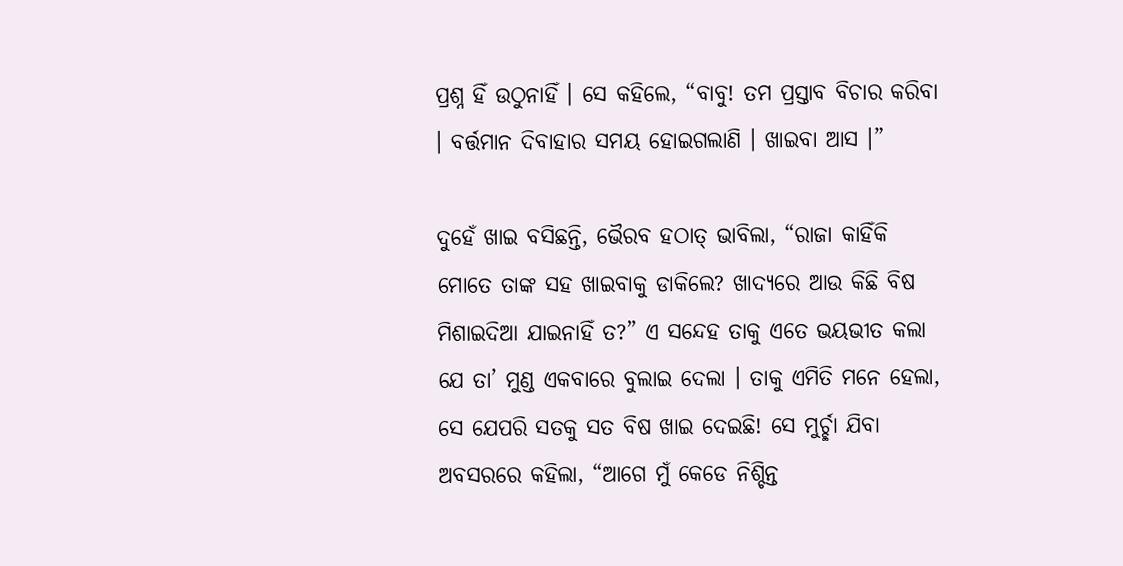ପ୍ରଶ୍ନ ହିଁ ଉଠୁନାହିଁ । ସେ କହିଲେ, “ବାବୁ! ତମ ପ୍ରସ୍ତାବ ବିଚାର କରିବା । ବର୍ତ୍ତମାନ ଦିବାହାର ସମୟ ହୋଇଗଲାଣି । ଖାଇବା ଆସ ।”

ଦୁହେଁ ଖାଇ ବସିଛନ୍ତି, ଭୈରବ ହଠାତ୍ ଭାବିଲା, “ରାଜା କାହିଁକି ମୋତେ ତାଙ୍କ ସହ ଖାଇବାକୁ ଡାକିଲେ? ଖାଦ୍ୟରେ ଆଉ କିଛି ବିଷ ମିଶାଇଦିଆ ଯାଇନାହିଁ ତ?” ଏ ସନ୍ଦେହ ତାକୁ ଏତେ ଭୟଭୀତ କଲା ଯେ ତା’ ମୁଣ୍ଡ ଏକବାରେ ବୁଲାଇ ଦେଲା । ତାକୁ ଏମିତି ମନେ ହେଲା, ସେ ଯେପରି ସତକୁ ସତ ବିଷ ଖାଇ ଦେଇଛି! ସେ ମୁର୍ଚ୍ଛା ଯିବା ଅବସରରେ କହିଲା, “ଆଗେ ମୁଁ କେଡେ ନିଶ୍ଚିନ୍ତ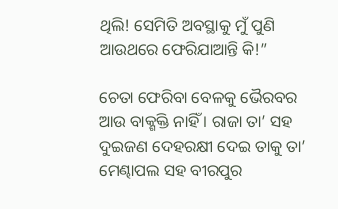ଥିଲି! ସେମିତି ଅବସ୍ଥାକୁ ମୁଁ ପୁଣି ଆଉଥରେ ଫେରିଯାଆନ୍ତି କି!”

ଚେତା ଫେରିବା ବେଳକୁ ଭୈରବର ଆଉ ବାକ୍ଶକ୍ତି ନାହିଁ । ରାଜା ତା’ ସହ ଦୁଇଜଣ ଦେହରକ୍ଷୀ ଦେଇ ତାକୁ ତା’ ମେଣ୍ଢାପଲ ସହ ବୀରପୁର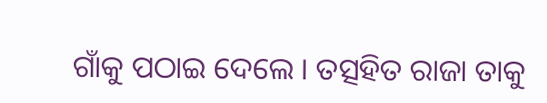ଗାଁକୁ ପଠାଇ ଦେଲେ । ତତ୍ସହିତ ରାଜା ତାକୁ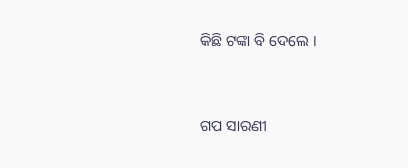କିଛି ଟଙ୍କା ବି ଦେଲେ ।


ଗପ ସାରଣୀ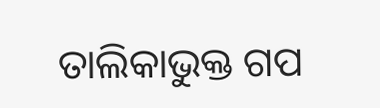ତାଲିକାଭୁକ୍ତ ଗପ